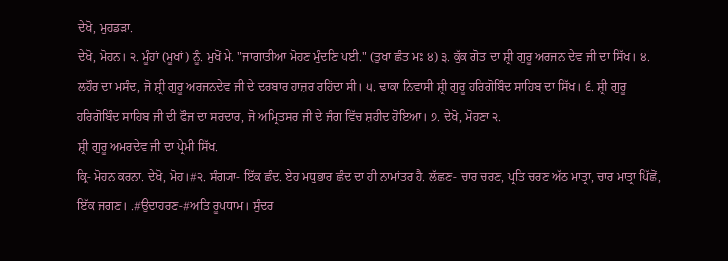ਦੇਖੋ, ਮੁਹਡੜਾ.
ਦੇਖੋ, ਮੋਹਨ। ੨. ਮੂੰਹਾਂ (ਮੂਖਾਂ) ਨੂੰ. ਮੁਖੋਂ ਮੇ. "ਜਾਗਾਤੀਆ ਮੋਹਣ ਮੁੰਦਣਿ ਪਈ." (ਤੁਖਾ ਛੰਤ ਮਃ ੪) ੩. ਕੁੱਕ ਗੋਤ ਦਾ ਸ਼੍ਰੀ ਗੁਰੂ ਅਰਜਨ ਦੇਵ ਜੀ ਦਾ ਸਿੱਖ। ੪. ਲਹੌਰ ਦਾ ਮਸੰਦ, ਜੋ ਸ਼੍ਰੀ ਗੁਰੂ ਅਰਜਨਦੇਵ ਜੀ ਦੇ ਦਰਬਾਰ ਹਾਜ਼ਰ ਰਹਿਂਦਾ ਸੀ। ੫. ਢਾਕਾ ਨਿਵਾਸੀ ਸ਼੍ਰੀ ਗੁਰੂ ਹਰਿਗੋਬਿੰਦ ਸਾਹਿਬ ਦਾ ਸਿੱਖ। ੬. ਸ਼੍ਰੀ ਗੁਰੂ ਹਰਿਗੋਬਿੰਦ ਸਾਹਿਬ ਜੀ ਦੀ ਫੌਜ ਦਾ ਸਰਦਾਰ, ਜੋ ਅਮ੍ਰਿਤਸਰ ਜੀ ਦੇ ਜੰਗ ਵਿੱਚ ਸ਼ਹੀਦ ਹੋਇਆ। ੭. ਦੇਖੋ, ਮੋਹਣਾ ੨.
ਸ਼੍ਰੀ ਗੁਰੂ ਅਮਰਦੇਵ ਜੀ ਦਾ ਪ੍ਰੇਮੀ ਸਿੱਖ.
ਕ੍ਰਿ- ਮੋਹਨ ਕਰਨਾ. ਦੇਖੋ, ਮੋਹ।#੨. ਸੰਗ੍ਯਾ- ਇੱਕ ਛੰਦ. ਏਹ ਮਧੁਭਾਰ ਛੰਦ ਦਾ ਹੀ ਨਾਮਾਂਤਰ ਹੈ. ਲੱਛਣ- ਚਾਰ ਚਰਣ, ਪ੍ਰਤਿ ਚਰਣ ਅੱਠ ਮਾਤ੍ਰਾ, ਚਾਰ ਮਾਤ੍ਰਾ ਪਿੱਛੋਂ, ਇੱਕ ਜਗਣ। .#ਉਦਾਹਰਣ-#ਅਤਿ ਰੂਪਧਾਮ। ਸੁੰਦਰ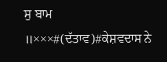ਸੁ ਬਾਮ ॥×××#(ਦੱਤਾਵ)#ਕੇਸ਼ਵਦਾਸ ਨੇ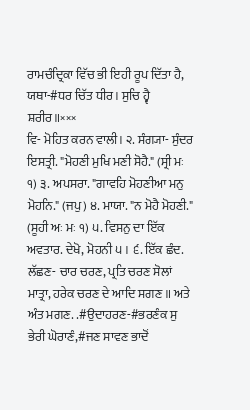ਰਾਮਚੰਦ੍ਰਿਕਾ ਵਿੱਚ ਭੀ ਇਹੀ ਰੂਪ ਦਿੱਤਾ ਹੈ, ਯਥਾ-#ਧਰ ਚਿੱਤ ਧੀਰ। ਸੁਚਿ ਹ੍ਵੈ ਸ਼ਰੀਰ॥×××
ਵਿ- ਮੋਹਿਤ ਕਰਨ ਵਾਲੀ। ੨. ਸੰਗ੍ਯਾ- ਸੁੰਦਰ ਇਸਤ੍ਰੀ. "ਮੋਹਣੀ ਮੁਖਿ ਮਣੀ ਸੋਹੈ." (ਸ੍ਰੀ ਮਃ ੧) ੩. ਅਪਸਰਾ. "ਗਾਵਹਿ ਮੋਹਣੀਆ ਮਨੁ ਮੋਹਨਿ." (ਜਪੁ) ੪. ਮਾਯਾ. "ਨ ਮੋਹੈ ਮੋਹਣੀ." (ਸੂਹੀ ਅਃ ਮਃ ੧) ੫. ਵਿਸਨੁ ਦਾ ਇੱਕ ਅਵਤਾਰ. ਦੇਖੋ, ਮੋਹਨੀ ੫। ੬. ਇੱਕ ਛੰਦ. ਲੱਛਣ- ਚਾਰ ਚਰਣ, ਪ੍ਰਤਿ ਚਰਣ ਸੋਲਾਂ ਮਾਤ੍ਰਾ, ਹਰੇਕ ਚਰਣ ਦੇ ਆਦਿ ਸਗਣ ॥ ਅਤੇ ਅੰਤ ਮਗਣ. .#ਉਦਾਹਰਣ-#ਭਰਣੰਕ ਸੁ ਭੇਰੀ ਘੋਰਾਣੰ,#ਜਣ ਸਾਵਣ ਭਾਦੋਂ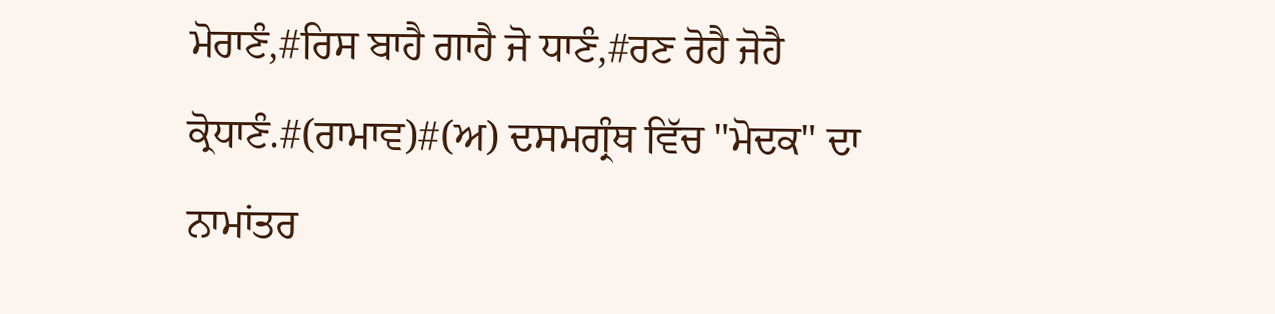ਮੋਰਾਣੰ,#ਰਿਸ ਬਾਹੈ ਗਾਹੈ ਜੋ ਧਾਣੰ,#ਰਣ ਰੋਹੈ ਜੋਹੈ ਕ੍ਰੋਧਾਣੰ.#(ਰਾਮਾਵ)#(ਅ) ਦਸਮਗ੍ਰੰਥ ਵਿੱਚ "ਮੋਦਕ" ਦਾ ਨਾਮਾਂਤਰ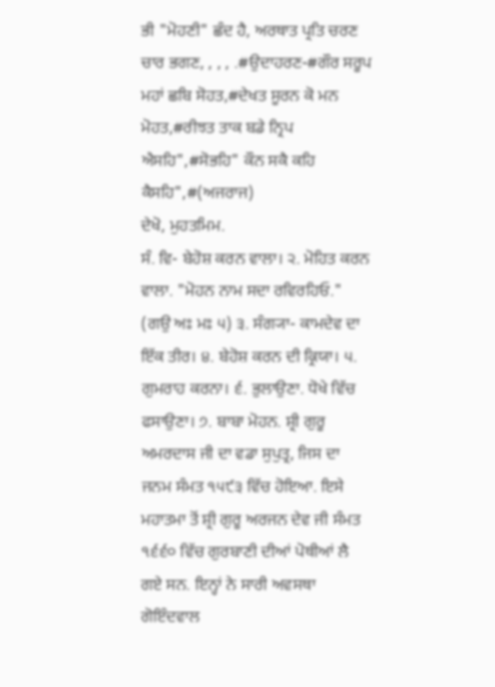ਭੀ "ਮੋਹਣੀ" ਛੰਦ ਹੈ, ਅਰਥਾਤ ਪ੍ਰਤਿ ਚਰਣ ਚਾਰ ਭਗਣ, , , , .#ਉਦਾਹਰਣ-#ਗੌਰ ਸਰੂਪ ਮਹਾਂ ਛਬਿ ਸੋਹਤ,#ਦੇਖਤ ਸੂਰਨ ਕੋ ਮਨ ਮੋਹਤ,#ਰੀਝਤ ਤਾਕ ਬਡੇ ਨ੍ਰਿਪ ਐਸਹਿ",#ਸੋਭਹਿ" ਕੌਨ ਸਕੈ ਕਹਿ ਕੈਸਹਿ",#(ਅਜਰਾਜ)
ਦੇਖੋ, ਮੁਹਤਮਿਮ.
ਸੰ. ਵਿ- ਬੇਹੋਸ਼ ਕਰਨ ਵਾਲਾ। ੨. ਮੋਹਿਤ ਕਰਨ ਵਾਲਾ. "ਮੋਹਨ ਨਾਮ ਸਦਾ ਰਵਿਰਹਿਓ." (ਗਉ ਅਃ ਮਃ ੫) ੩. ਸੰਗ੍ਯਾ- ਕਾਮਦੇਵ ਦਾ ਇੱਕ ਤੀਰ। ੪. ਬੇਹੋਸ਼ ਕਰਨ ਦੀ ਕ੍ਰਿਯਾ। ੫. ਗੁਮਰਾਹ ਕਰਨਾ। ੬. ਭੁਲਾਉਣਾ. ਧੋਖੇ ਵਿੱਚ ਫਸਾਉਣਾ। ੭. ਬਾਬਾ ਮੋਹਨ. ਸ਼੍ਰੀ ਗੁਰੂ ਅਮਰਦਾਸ ਜੀ ਦਾ ਵਡਾ ਸੁਪੁਤ੍ਰ, ਜਿਸ ਦਾ ਜਨਮ ਸੰਮਤ ੧੫੯੩ ਵਿੱਚ ਹੋਇਆ. ਇਸੇ ਮਹਾਤਮਾ ਤੋਂ ਸ਼੍ਰੀ ਗੁਰੂ ਅਰਜਨ ਦੇਵ ਜੀ ਸੰਮਤ ੧੬੬੦ ਵਿੱਚ ਗੁਰਬਾਣੀ ਦੀਆਂ ਪੋਥੀਆਂ ਲੈ ਗਏ ਸਨ. ਇਨ੍ਹਾਂ ਨੇ ਸਾਰੀ ਅਵਸਥਾ ਗੋਇੰਦਵਾਲ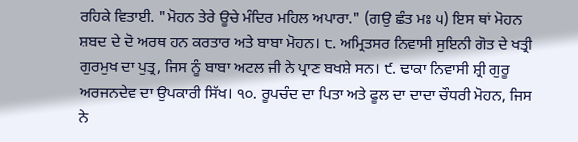ਰਹਿਕੇ ਵਿਤਾਈ. "ਮੋਹਨ ਤੇਰੇ ਊਚੇ ਮੰਦਿਰ ਮਹਿਲ ਅਪਾਰਾ." (ਗਉ ਛੰਤ ਮਃ ੫) ਇਸ ਥਾਂ ਮੋਹਨ ਸ਼ਬਦ ਦੇ ਦੋ ਅਰਥ ਹਨ ਕਰਤਾਰ ਅਤੇ ਬਾਬਾ ਮੋਹਨ। ੮. ਅਮ੍ਰਿਤਸਰ ਨਿਵਾਸੀ ਸੁਇਨੀ ਗੋਤ ਦੇ ਖਤ੍ਰੀ ਗੁਰਮੁਖ ਦਾ ਪੁਤ੍ਰ, ਜਿਸ ਨੂੰ ਬਾਬਾ ਅਟਲ ਜੀ ਨੇ ਪ੍ਰਾਣ ਬਖਸ਼ੇ ਸਨ। ੯. ਢਾਕਾ ਨਿਵਾਸੀ ਸ਼੍ਰੀ ਗੁਰੂ ਅਰਜਨਦੇਵ ਦਾ ਉਪਕਾਰੀ ਸਿੱਖ। ੧੦. ਰੂਪਚੰਦ ਦਾ ਪਿਤਾ ਅਤੇ ਫੂਲ ਦਾ ਦਾਦਾ ਚੌਧਰੀ ਮੋਹਨ, ਜਿਸ ਨੇ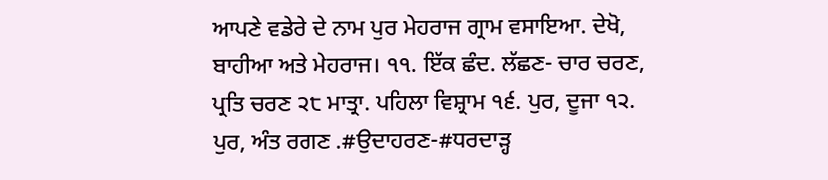ਆਪਣੇ ਵਡੇਰੇ ਦੇ ਨਾਮ ਪੁਰ ਮੇਹਰਾਜ ਗ੍ਰਾਮ ਵਸਾਇਆ. ਦੇਖੋ, ਬਾਹੀਆ ਅਤੇ ਮੇਹਰਾਜ। ੧੧. ਇੱਕ ਛੰਦ. ਲੱਛਣ- ਚਾਰ ਚਰਣ, ਪ੍ਰਤਿ ਚਰਣ ੨੮ ਮਾਤ੍ਰਾ. ਪਹਿਲਾ ਵਿਸ਼੍ਰਾਮ ੧੬. ਪੁਰ, ਦੂਜਾ ੧੨. ਪੁਰ, ਅੰਤ ਰਗਣ .#ਉਦਾਹਰਣ-#ਧਰਦਾੜ੍ਹ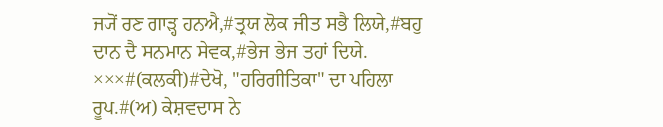ਜ੍ਯੋਂ ਰਣ ਗਾੜ੍ਹ ਹਨਐ,#ਤ੍ਰਯ ਲੋਕ ਜੀਤ ਸਭੈ ਲਿਯੇ,#ਬਹੁ ਦਾਨ ਦੈ ਸਨਮਾਨ ਸੇਵਕ,#ਭੇਜ ਭੇਜ ਤਹਾਂ ਦਿਯੇ. ×××#(ਕਲਕੀ)#ਦੇਖੋ, "ਹਰਿਗੀਤਿਕਾ" ਦਾ ਪਹਿਲਾ ਰੂਪ.#(ਅ) ਕੇਸ਼ਵਦਾਸ ਨੇ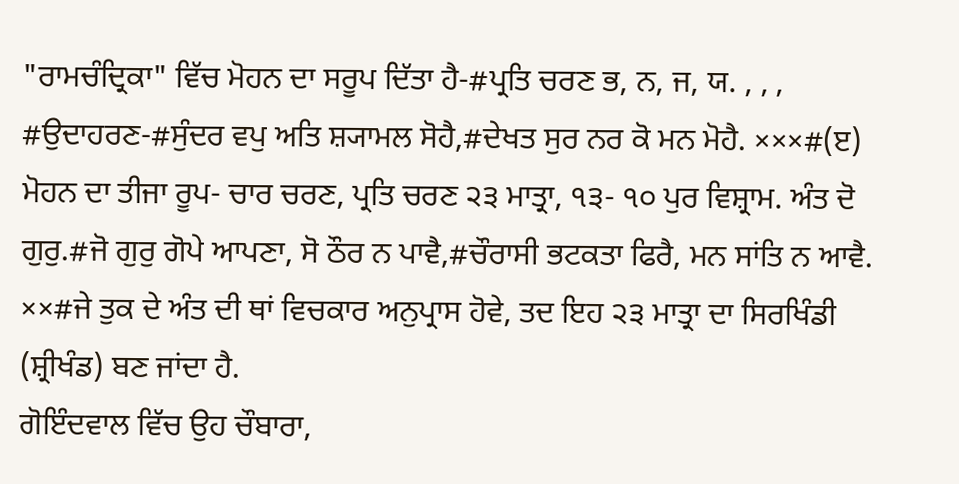"ਰਾਮਚੰਦ੍ਰਿਕਾ" ਵਿੱਚ ਮੋਹਨ ਦਾ ਸਰੂਪ ਦਿੱਤਾ ਹੈ-#ਪ੍ਰਤਿ ਚਰਣ ਭ, ਨ, ਜ, ਯ. , , , #ਉਦਾਹਰਣ-#ਸੁੰਦਰ ਵਪੁ ਅਤਿ ਸ਼੍ਯਾਮਲ ਸੋਹੈ,#ਦੇਖਤ ਸੁਰ ਨਰ ਕੋ ਮਨ ਮੋਹੈ. ×××#(ੲ) ਮੋਹਨ ਦਾ ਤੀਜਾ ਰੂਪ- ਚਾਰ ਚਰਣ, ਪ੍ਰਤਿ ਚਰਣ ੨੩ ਮਾਤ੍ਰਾ, ੧੩- ੧੦ ਪੁਰ ਵਿਸ਼੍ਰਾਮ. ਅੰਤ ਦੋ ਗੁਰੁ.#ਜੋ ਗੁਰੁ ਗੋਪੇ ਆਪਣਾ, ਸੋ ਠੌਰ ਨ ਪਾਵੈ,#ਚੌਰਾਸੀ ਭਟਕਤਾ ਫਿਰੈ, ਮਨ ਸਾਂਤਿ ਨ ਆਵੈ. ××#ਜੇ ਤੁਕ ਦੇ ਅੰਤ ਦੀ ਥਾਂ ਵਿਚਕਾਰ ਅਨੁਪ੍ਰਾਸ ਹੋਵੇ, ਤਦ ਇਹ ੨੩ ਮਾਤ੍ਰਾ ਦਾ ਸਿਰਖਿੰਡੀ (ਸ਼੍ਰੀਖੰਡ) ਬਣ ਜਾਂਦਾ ਹੈ.
ਗੋਇੰਦਵਾਲ ਵਿੱਚ ਉਹ ਚੌਬਾਰਾ,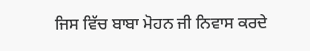ਜਿਸ ਵਿੱਚ ਬਾਬਾ ਮੋਹਨ ਜੀ ਨਿਵਾਸ ਕਰਦੇ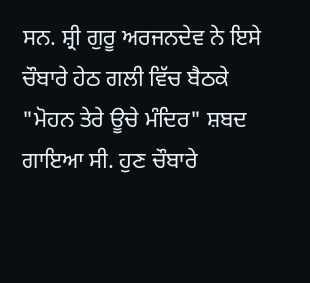ਸਨ. ਸ਼੍ਰੀ ਗੁਰੂ ਅਰਜਨਦੇਵ ਨੇ ਇਸੇ ਚੌਬਾਰੇ ਹੇਠ ਗਲੀ ਵਿੱਚ ਬੈਠਕੇ "ਮੋਹਨ ਤੇਰੇ ਊਚੇ ਮੰਦਿਰ" ਸ਼ਬਦ ਗਾਇਆ ਸੀ. ਹੁਣ ਚੌਬਾਰੇ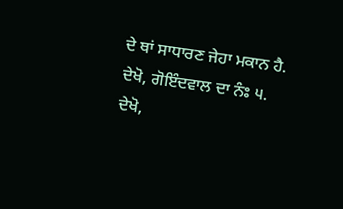ਦੇ ਥਾਂ ਸਾਧਾਰਣ ਜੇਹਾ ਮਕਾਨ ਹੈ. ਦੇਖੋ, ਗੋਇੰਦਵਾਲ ਦਾ ਨੰਃ ੫.
ਦੇਖੋ,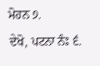ਮੋਹਨ ੭.
ਦੇਖੋ, ਪਟਨਾ ਨੰਃ ੬.